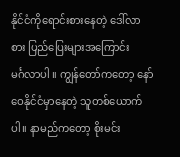နိုင်ငံကိုရောင်းစားနေတဲ့ ဒေါ်လာစား ပြည်ပြေးများအကြောင်း
မင်္ဂလာပါ ။ ကျွန်တော်ကတော့ နော်ဝေနိုင်ငံမှာနေတဲ့ သူတစ်ယောက်ပါ။ နာမည်ကတော့ စိုးမင်း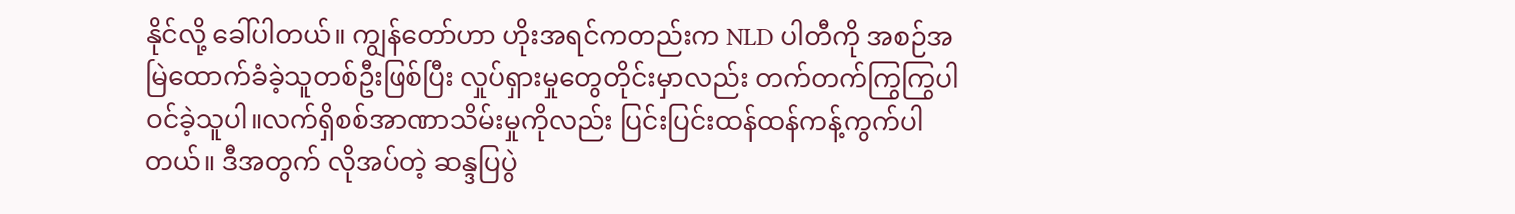နိုင်လို့ ခေါ်ပါတယ်။ ကျွန်တော်ဟာ ဟိုးအရင်ကတည်းက NLD ပါတီကို အစဉ်အမြဲထောက်ခံခဲ့သူတစ်ဦးဖြစ်ပြီး လှုပ်ရှားမှုတွေတိုင်းမှာလည်း တက်တက်ကြွကြွပါဝင်ခဲ့သူပါ။လက်ရှိစစ်အာဏာသိမ်းမှုကိုလည်း ပြင်းပြင်းထန်ထန်ကန့်ကွက်ပါတယ်။ ဒီအတွက် လိုအပ်တဲ့ ဆန္ဒပြပွဲ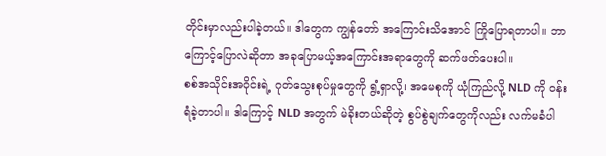တိုင်းမှာလည်းပါခဲ့တယ်။ ဒါတွေက ကျွန်တော် အကြောင်းသိအောင် ကြိုပြောရတာပါ။ ဘာကြောင့်ပြောလဲဆိုတာ အခုပြောမယ့်အကြောင်းအရာတွေကို ဆက်ဖတ်ပေးပါ။
စစ်အသိုင်းအဝိုင်းရဲ့ ဂုတ်သွေးစုပ်မှုတွေကို ရွံ့ရှာလို့၊ အမေစုကို ယုံကြည်လို့ NLD ကို ဝန်းရံခဲ့တာပါ။ ဒါကြောင့် NLD အတွက် မဲခိုးတယ်ဆိုတဲ့ စွပ်စွဲချက်တွေကိုလည်း လက်မခံပါ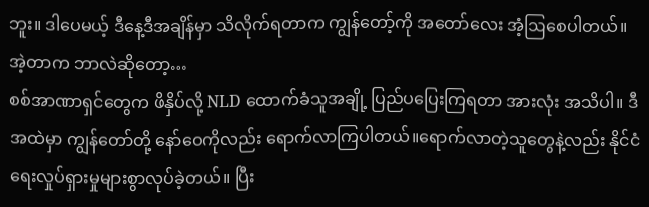ဘူး။ ဒါပေမယ့် ဒီနေ့ဒီအချိန်မှာ သိလိုက်ရတာက ကျွန်တော့်ကို အတော်လေး အံ့ဩစေပါတယ်။ အဲ့တာက ဘာလဲဆိုတော့…
စစ်အာဏာရှင်တွေက ဖိနှိပ်လို့ NLD ထောက်ခံသူအချို့ ပြည်ပပြေးကြရတာ အားလုံး အသိပါ။ ဒီအထဲမှာ ကျွန်တော်တို့ နော်ဝေကိုလည်း ရောက်လာကြပါတယ်။ရောက်လာတဲ့သူတွေနဲ့လည်း နိုင်ငံရေးလှုပ်ရှားမှုများစွာလုပ်ခဲ့တယ်။ ပြီး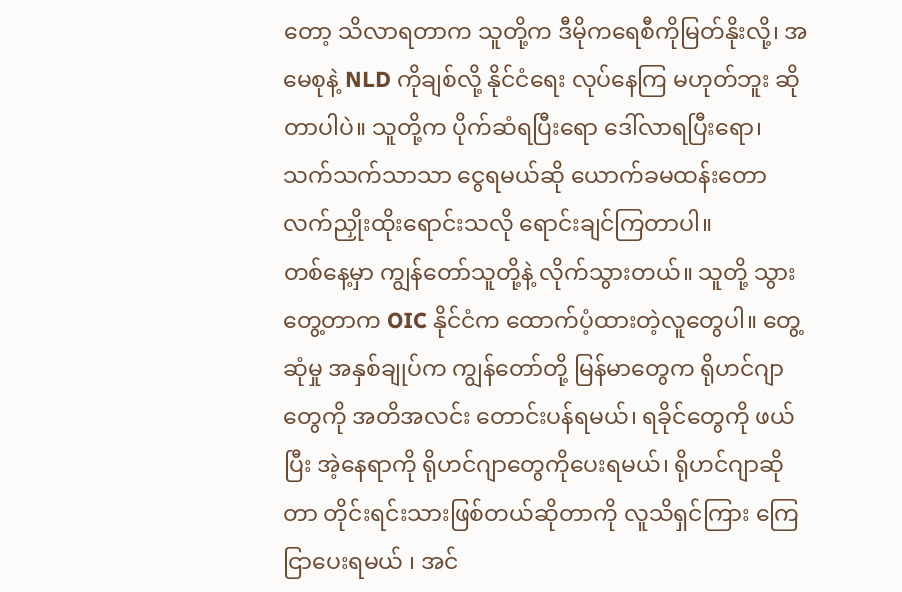တော့ သိလာရတာက သူတို့က ဒီမိုကရေစီကိုမြတ်နိုးလို့၊ အမေစုနဲ့ NLD ကိုချစ်လို့ နိုင်ငံရေး လုပ်နေကြ မဟုတ်ဘူး ဆိုတာပါပဲ။ သူတို့က ပိုက်ဆံရပြီးရော ဒေါ်လာရပြီးရော၊ သက်သက်သာသာ ငွေရမယ်ဆို ယောက်ခမထန်းတော လက်ညှိုးထိုးရောင်းသလို ရောင်းချင်ကြတာပါ။
တစ်နေ့မှာ ကျွန်တော်သူတို့နဲ့ လိုက်သွားတယ်။ သူတို့ သွားတွေ့တာက OIC နိုင်ငံက ထောက်ပံ့ထားတဲ့လူတွေပါ။ တွေ့ဆုံမှု အနှစ်ချုပ်က ကျွန်တော်တို့ မြန်မာတွေက ရိုဟင်ဂျာတွေကို အတိအလင်း တောင်းပန်ရမယ်၊ ရခိုင်တွေကို ဖယ်ပြီး အဲ့နေရာကို ရိုဟင်ဂျာတွေကိုပေးရမယ်၊ ရိုဟင်ဂျာဆိုတာ တိုင်းရင်းသားဖြစ်တယ်ဆိုတာကို လူသိရှင်ကြား ကြေငြာပေးရမယ် ၊ အင်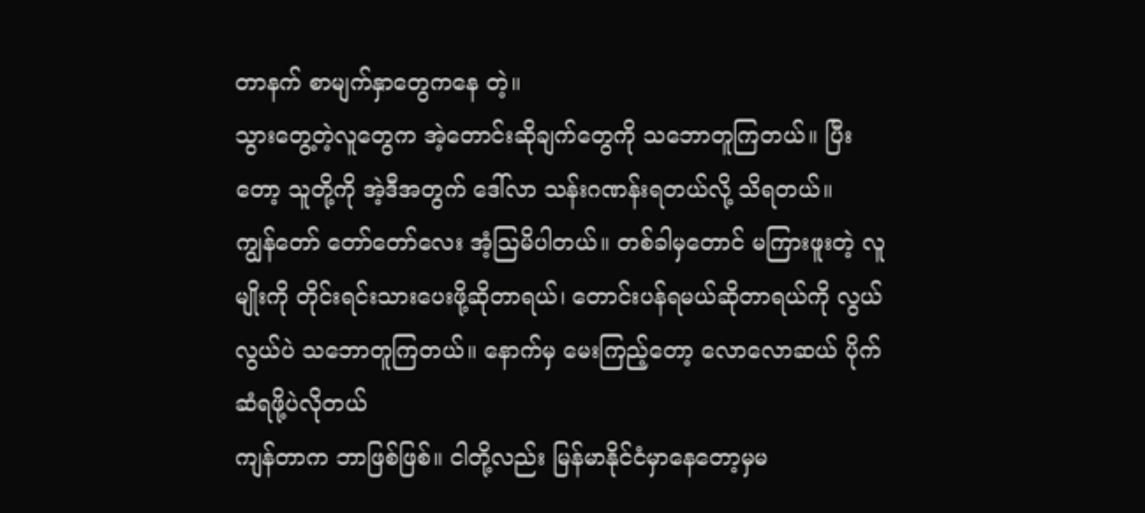တာနက် စာမျက်နှာတွေကနေ တဲ့။
သွားတွေ့တဲ့လူတွေက အဲ့တောင်းဆိုချက်တွေကို သဘောတူကြတယ်။ ပြီးတော့ သူတို့ကို အဲ့ဒီအတွက် ဒေါ်လာ သန်းဂဏန်းရတယ်လို့ သိရတယ်။
ကျွန်တော် တော်တော်လေး အံ့ဩမိပါတယ်။ တစ်ခါမှတောင် မကြားဖူးတဲ့ လူမျိုးကို တိုင်းရင်းသားပေးဖို့ဆိုတာရယ်၊ တောင်းပန်ရမယ်ဆိုတာရယ်ကို လွယ်လွယ်ပဲ သဘောတူကြတယ်။ နောက်မှ မေးကြည့်တော့ လောလောဆယ် ပိုက်ဆံရဖို့ပဲလိုတယ်
ကျန်တာက ဘာဖြစ်ဖြစ်။ ငါတို့လည်း မြန်မာနိုင်ငံမှာနေတော့မှမ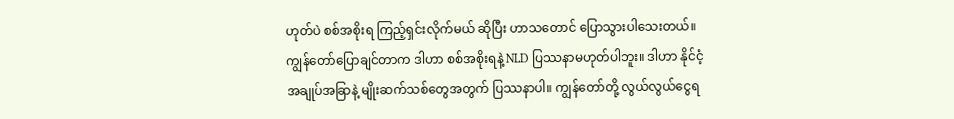ဟုတ်ပဲ စစ်အစိုးရ ကြည့်ရှင်းလိုက်မယ် ဆိုပြီး ဟာသတောင် ပြောသွားပါသေးတယ်။
ကျွန်တော်ပြောချင်တာက ဒါဟာ စစ်အစိုးရနဲ့ NLD ပြဿနာမဟုတ်ပါဘူး။ ဒါဟာ နိုင်ငံ့အချုပ်အခြာနဲ့ မျိုးဆက်သစ်တွေအတွက် ပြဿနာပါ။ ကျွန်တော်တို့ လွယ်လွယ်ငွေရ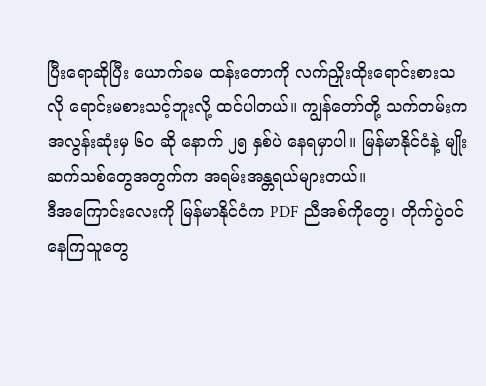ပြီးရောဆိုပြီး ယောက်ခမ ထန်းတောကို လက်ညှိုးထိုးရောင်းစားသလို ရောင်းမစားသင့်ဘူးလို့ ထင်ပါတယ်။ ကျွန်တော်တို့ သက်တမ်းက အလွန်းဆုံးမှ ၆၀ ဆို နောက် ၂၅ နှစ်ပဲ နေရမှာပါ။ မြန်မာနိုင်ငံနဲ့ မျိုးဆက်သစ်တွေအတွက်က အရမ်းအန္တရယ်များတယ်။
ဒီအကြောင်းလေးကို မြန်မာနိုင်ငံက PDF ညီအစ်ကိုတွေ၊ တိုက်ပွဲဝင်နေကြသူတွေ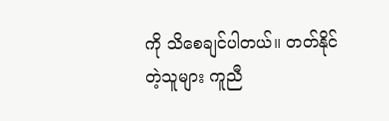ကို သိစေချင်ပါတယ်။ တတ်နိုင်တဲ့သူများ ကူညီ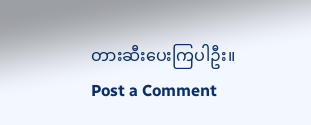တားဆီးပေးကြပါဦး။
Post a Comment